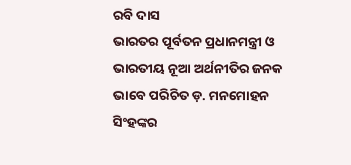ରବି ଦାସ
ଭାରତର ପୂର୍ବତନ ପ୍ରଧାନମନ୍ତ୍ରୀ ଓ ଭାରତୀୟ ନୂଆ ଅର୍ଥନୀତିର ଜନକ ଭାବେ ପରିଚିତ ଡ଼. ମନମୋହନ ସିଂହଙ୍କର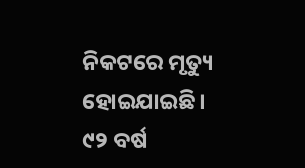ନିକଟରେ ମୃତ୍ୟୁ ହୋଇଯାଇଛି। ୯୨ ବର୍ଷ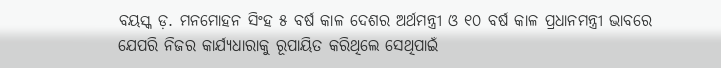ବୟସ୍କ ଡ଼. ମନମୋହନ ସିଂହ ୫ ବର୍ଷ କାଳ ଦେଶର ଅର୍ଥମନ୍ତ୍ରୀ ଓ ୧୦ ବର୍ଷ କାଳ ପ୍ରଧାନମନ୍ତ୍ରୀ ଭାବରେ ଯେପରି ନିଜର କାର୍ଯ୍ୟଧାରାକୁ ରୂପାୟିତ କରିଥିଲେ ସେଥିପାଇଁ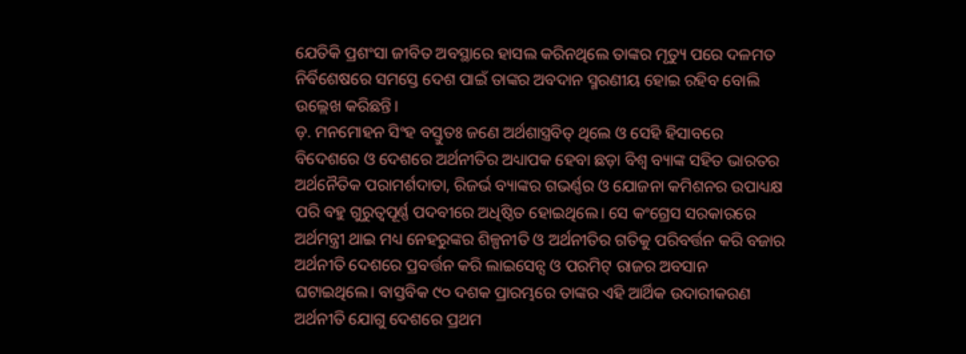ଯେତିକି ପ୍ରଶଂସା ଜୀବିତ ଅବସ୍ଥାରେ ହାସଲ କରିନଥିଲେ ତାଙ୍କର ମୃତ୍ୟୁ ପରେ ଦଳମତ ନିର୍ବିଶେଷରେ ସମସ୍ତେ ଦେଶ ପାଇଁ ତାଙ୍କର ଅବଦାନ ସ୍ମରଣୀୟ ହୋଇ ରହିବ ବୋଲି ଉଲ୍ଲେଖ କରିଛନ୍ତି।
ଡ଼. ମନମୋହନ ସିଂହ ବସ୍ତୁତଃ ଜଣେ ଅର୍ଥଶାସ୍ତ୍ରବିତ୍ ଥିଲେ ଓ ସେହି ହିସାବରେ ବିଦେଶରେ ଓ ଦେଶରେ ଅର୍ଥନୀତିର ଅଧ୍ୟାପକ ହେବା ଛଡ଼ା ବିଶ୍ୱ ବ୍ୟାଙ୍କ ସହିତ ଭାରତର ଅର୍ଥନୈତିକ ପରାମର୍ଶଦାତା, ରିଜର୍ଭ ବ୍ୟାଙ୍କର ଗଭର୍ଣ୍ଣର ଓ ଯୋଜନା କମିଶନର ଉପାଧ୍ୟକ୍ଷ ପରି ବହୁ ଗୁରୁତ୍ୱପୂର୍ଣ୍ଣ ପଦବୀରେ ଅଧିଷ୍ଠିତ ହୋଇଥିଲେ। ସେ କଂଗ୍ରେସ ସରକାରରେ ଅର୍ଥମନ୍ତ୍ରୀ ଥାଇ ମଧ୍ୟ ନେହରୁଙ୍କର ଶିଳ୍ପନୀତି ଓ ଅର୍ଥନୀତିର ଗତିକୁ ପରିବର୍ତ୍ତନ କରି ବଜାର ଅର୍ଥନୀତି ଦେଶରେ ପ୍ରବର୍ତ୍ତନ କରି ଲାଇସେନ୍ସ ଓ ପରମିଟ୍ ରାଜର ଅବସାନ ଘଟାଇଥିଲେ। ବାସ୍ତବିକ ୯୦ ଦଶକ ପ୍ରାରମ୍ଭରେ ତାଙ୍କର ଏହି ଆର୍ଥିକ ଉଦାରୀକରଣ ଅର୍ଥନୀତି ଯୋଗୁ ଦେଶରେ ପ୍ରଥମ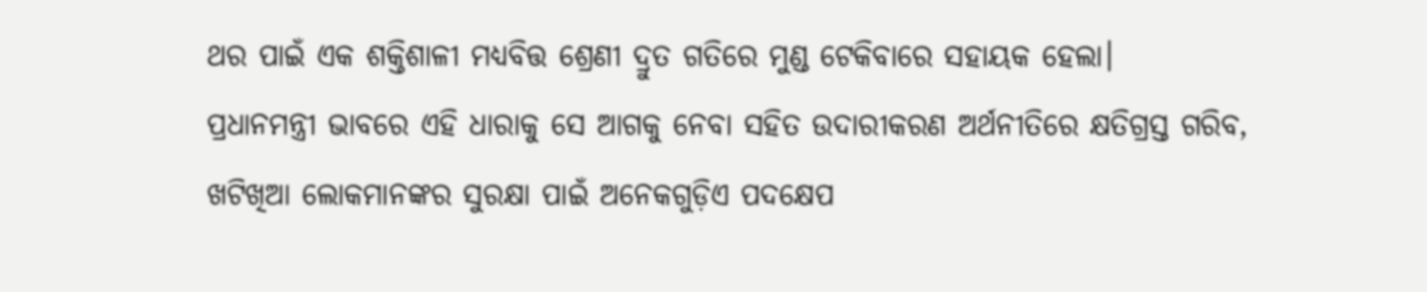ଥର ପାଇଁ ଏକ ଶକ୍ତିଶାଳୀ ମଧ୍ୟବିତ୍ତ ଶ୍ରେଣୀ ଦ୍ରୁତ ଗତିରେ ମୁଣ୍ଡ ଟେକିବାରେ ସହାୟକ ହେଲା।
ପ୍ରଧାନମନ୍ତ୍ରୀ ଭାବରେ ଏହି ଧାରାକୁ ସେ ଆଗକୁ ନେବା ସହିତ ଉଦାରୀକରଣ ଅର୍ଥନୀତିରେ କ୍ଷତିଗ୍ରସ୍ତ ଗରିବ, ଖଟିଖିଆ ଲୋକମାନଙ୍କର ସୁରକ୍ଷା ପାଇଁ ଅନେକଗୁଡ଼ିଏ ପଦକ୍ଷେପ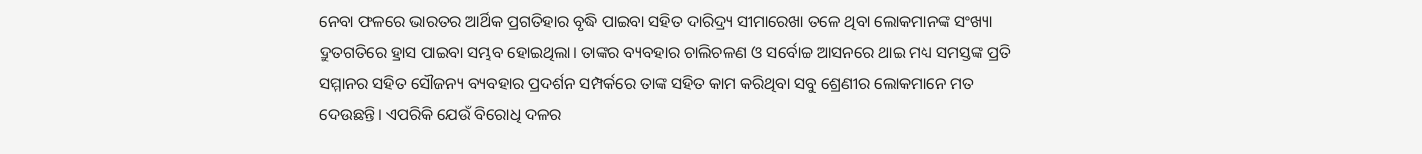ନେବା ଫଳରେ ଭାରତର ଆର୍ଥିକ ପ୍ରଗତିହାର ବୃଦ୍ଧି ପାଇବା ସହିତ ଦାରିଦ୍ର୍ୟ ସୀମାରେଖା ତଳେ ଥିବା ଲୋକମାନଙ୍କ ସଂଖ୍ୟା ଦ୍ରୁତଗତିରେ ହ୍ରାସ ପାଇବା ସମ୍ଭବ ହୋଇଥିଲା। ତାଙ୍କର ବ୍ୟବହାର ଚାଲିଚଳଣ ଓ ସର୍ବୋଚ୍ଚ ଆସନରେ ଥାଇ ମଧ୍ୟ ସମସ୍ତଙ୍କ ପ୍ରତି ସମ୍ମାନର ସହିତ ସୌଜନ୍ୟ ବ୍ୟବହାର ପ୍ରଦର୍ଶନ ସମ୍ପର୍କରେ ତାଙ୍କ ସହିତ କାମ କରିଥିବା ସବୁ ଶ୍ରେଣୀର ଲୋକମାନେ ମତ ଦେଉଛନ୍ତି। ଏପରିକି ଯେଉଁ ବିରୋଧି ଦଳର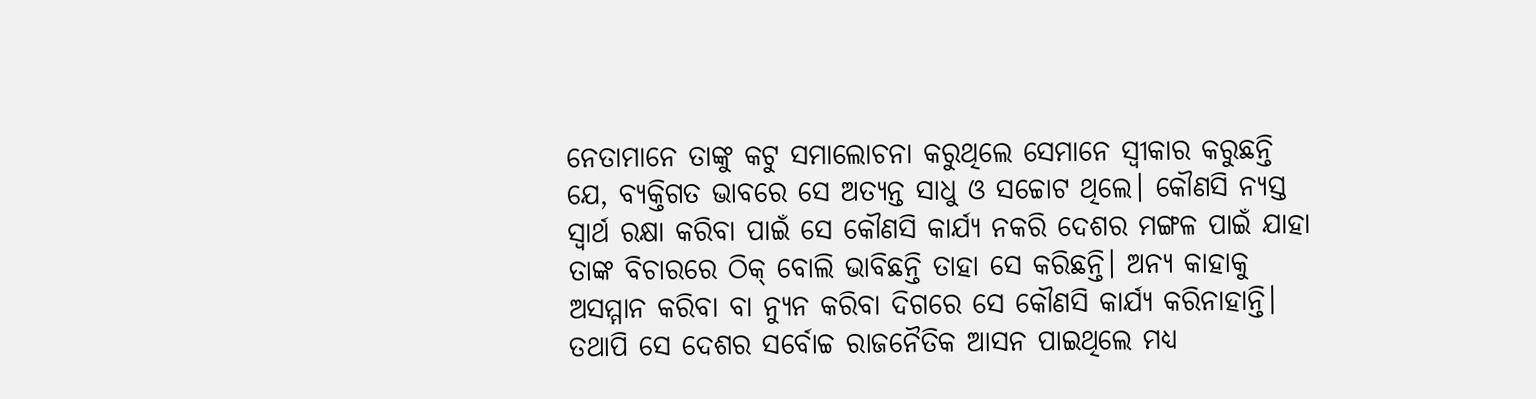ନେତାମାନେ ତାଙ୍କୁ କଟୁ ସମାଲୋଚନା କରୁଥିଲେ ସେମାନେ ସ୍ୱୀକାର କରୁଛନ୍ତି ଯେ, ବ୍ୟକ୍ତିଗତ ଭାବରେ ସେ ଅତ୍ୟନ୍ତ ସାଧୁ ଓ ସଚ୍ଚୋଟ ଥିଲେ। କୌଣସି ନ୍ୟସ୍ତ ସ୍ୱାର୍ଥ ରକ୍ଷା କରିବା ପାଇଁ ସେ କୌଣସି କାର୍ଯ୍ୟ ନକରି ଦେଶର ମଙ୍ଗଳ ପାଇଁ ଯାହା ତାଙ୍କ ବିଚାରରେ ଠିକ୍ ବୋଲି ଭାବିଛନ୍ତି ତାହା ସେ କରିଛନ୍ତି। ଅନ୍ୟ କାହାକୁ ଅସମ୍ମାନ କରିବା ବା ନ୍ୟୁନ କରିବା ଦିଗରେ ସେ କୌଣସି କାର୍ଯ୍ୟ କରିନାହାନ୍ତି।
ତଥାପି ସେ ଦେଶର ସର୍ବୋଚ୍ଚ ରାଜନୈତିକ ଆସନ ପାଇଥିଲେ ମଧ୍ୟ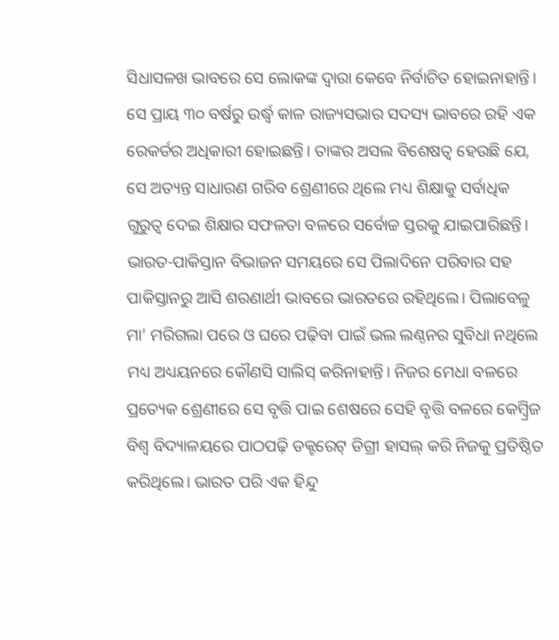ସିଧାସଳଖ ଭାବରେ ସେ ଲୋକଙ୍କ ଦ୍ୱାରା କେବେ ନିର୍ବାଚିତ ହୋଇନାହାନ୍ତି। ସେ ପ୍ରାୟ ୩୦ ବର୍ଷରୁ ଉର୍ଦ୍ଧ୍ୱ କାଳ ରାଜ୍ୟସଭାର ସଦସ୍ୟ ଭାବରେ ରହି ଏକ ରେକର୍ଡର ଅଧିକାରୀ ହୋଇଛନ୍ତି। ତାଙ୍କର ଅସଲ ବିଶେଷତ୍ୱ ହେଉଛି ଯେ, ସେ ଅତ୍ୟନ୍ତ ସାଧାରଣ ଗରିବ ଶ୍ରେଣୀରେ ଥିଲେ ମଧ୍ୟ ଶିକ୍ଷାକୁ ସର୍ବାଧିକ ଗୁରୁତ୍ୱ ଦେଇ ଶିକ୍ଷାର ସଫଳତା ବଳରେ ସର୍ବୋଚ୍ଚ ସ୍ତରକୁ ଯାଇପାରିଛନ୍ତି। ଭାରତ-ପାକିସ୍ତାନ ବିଭାଜନ ସମୟରେ ସେ ପିଲାଦିନେ ପରିବାର ସହ ପାକିସ୍ତାନରୁ ଆସି ଶରଣାର୍ଥୀ ଭାବରେ ଭାରତରେ ରହିଥିଲେ। ପିଲାବେଳୁ ମା’ ମରିଗଲା ପରେ ଓ ଘରେ ପଢ଼ିବା ପାଇଁ ଭଲ ଲଣ୍ଠନର ସୁବିଧା ନଥିଲେ ମଧ୍ୟ ଅଧ୍ୟୟନରେ କୌଣସି ସାଲିସ୍ କରିନାହାନ୍ତି। ନିଜର ମେଧା ବଳରେ ପ୍ରତ୍ୟେକ ଶ୍ରେଣୀରେ ସେ ବୃତ୍ତି ପାଇ ଶେଷରେ ସେହି ବୃତ୍ତି ବଳରେ କେମ୍ବ୍ରିଜ ବିଶ୍ୱ ବିଦ୍ୟାଳୟରେ ପାଠପଢ଼ି ଡକ୍ଟରେଟ୍ ଡିଗ୍ରୀ ହାସଲ୍ କରି ନିଜକୁ ପ୍ରତିଷ୍ଠିତ କରିଥିଲେ। ଭାରତ ପରି ଏକ ହିନ୍ଦୁ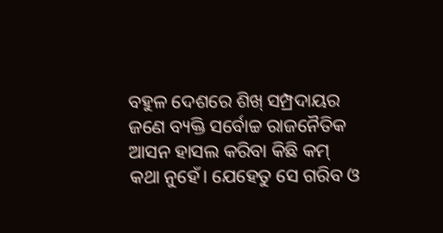ବହୁଳ ଦେଶରେ ଶିଖ୍ ସମ୍ପ୍ରଦାୟର ଜଣେ ବ୍ୟକ୍ତି ସର୍ବୋଚ୍ଚ ରାଜନୈତିକ ଆସନ ହାସଲ କରିବା କିଛି କମ୍ କଥା ନୁହେଁ। ଯେହେତୁ ସେ ଗରିବ ଓ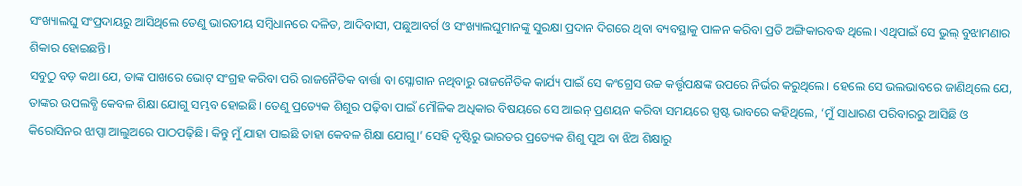ସଂଖ୍ୟାଲଘୁ ସଂପ୍ରଦାୟରୁ ଆସିଥିଲେ ତେଣୁ ଭାରତୀୟ ସମ୍ବିଧାନରେ ଦଳିତ, ଆଦିବାସୀ, ପଛୁଆବର୍ଗ ଓ ସଂଖ୍ୟାଲଘୁମାନଙ୍କୁ ସୁରକ୍ଷା ପ୍ରଦାନ ଦିଗରେ ଥିବା ବ୍ୟବସ୍ଥାକୁ ପାଳନ କରିବା ପ୍ରତି ଅଙ୍ଗିକାରବଦ୍ଧ ଥିଲେ। ଏଥିପାଇଁ ସେ ଭୁଲ୍ ବୁଝାମଣାର ଶିକାର ହୋଇଛନ୍ତି।
ସବୁଠୁ ବଡ଼ କଥା ଯେ, ତାଙ୍କ ପାଖରେ ଭୋଟ୍ ସଂଗ୍ରହ କରିବା ପରି ରାଜନୈତିକ ବାର୍ତ୍ତା ବା ସ୍ଳୋଗାନ ନଥିବାରୁ ରାଜନୈତିକ କାର୍ଯ୍ୟ ପାଇଁ ସେ କଂଗ୍ରେସ ଉଚ୍ଚ କର୍ତ୍ତୃପକ୍ଷଙ୍କ ଉପରେ ନିର୍ଭର କରୁଥିଲେ। ହେଲେ ସେ ଭଲଭାବରେ ଜାଣିଥିଲେ ଯେ, ତାଙ୍କର ଉପଲବ୍ଧି କେବଳ ଶିକ୍ଷା ଯୋଗୁ ସମ୍ଭବ ହୋଇଛି। ତେଣୁ ପ୍ରତ୍ୟେକ ଶିଶୁର ପଢ଼ିବା ପାଇଁ ମୌଳିକ ଅଧିକାର ବିଷୟରେ ସେ ଆଇନ୍ ପ୍ରଣୟନ କରିବା ସମୟରେ ସ୍ପଷ୍ଟ ଭାବରେ କହିଥିଲେ, ‘ମୁଁ ସାଧାରଣ ପରିବାରରୁ ଆସିଛି ଓ କିରୋସିନର ଝାପ୍ସା ଆଲୁଅରେ ପାଠପଢ଼ିଛି। କିନ୍ତୁ ମୁଁ ଯାହା ପାଇଛି ତାହା କେବଳ ଶିକ୍ଷା ଯୋଗୁ।’ ସେହି ଦୃଷ୍ଟିରୁ ଭାରତର ପ୍ରତ୍ୟେକ ଶିଶୁ ପୁଅ ବା ଝିଅ ଶିକ୍ଷାରୁ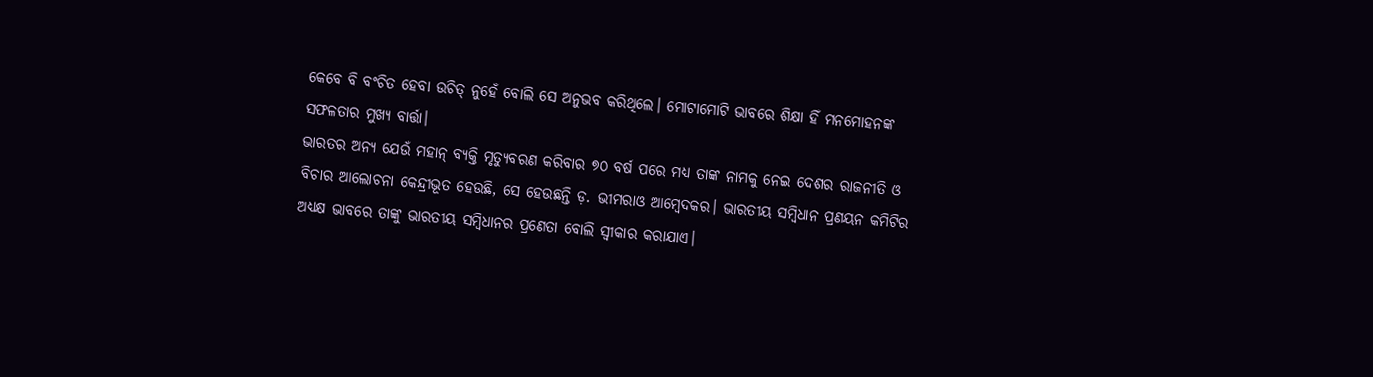କେବେ ବି ବଂଚିତ ହେବା ଉଚିତ୍ ନୁହେଁ ବୋଲି ସେ ଅନୁଭବ କରିଥିଲେ। ମୋଟାମୋଟି ଭାବରେ ଶିକ୍ଷା ହିଁ ମନମୋହନଙ୍କ ସଫଳତାର ମୁଖ୍ୟ ବାର୍ତ୍ତା।
ଭାରତର ଅନ୍ୟ ଯେଉଁ ମହାନ୍ ବ୍ୟକ୍ତି ମୃତ୍ୟୁବରଣ କରିବାର ୭୦ ବର୍ଷ ପରେ ମଧ୍ୟ ତାଙ୍କ ନାମକୁ ନେଇ ଦେଶର ରାଜନୀତି ଓ ବିଚାର ଆଲୋଚନା କେନ୍ଦ୍ରୀଭୂତ ହେଉଛି, ସେ ହେଉଛନ୍ତି ଡ଼. ଭୀମରାଓ ଆମ୍ବେଦକର। ଭାରତୀୟ ସମ୍ବିଧାନ ପ୍ରଣୟନ କମିଟିର ଅଧ୍ୟକ୍ଷ ଭାବରେ ତାଙ୍କୁ ଭାରତୀୟ ସମ୍ବିଧାନର ପ୍ରଣେତା ବୋଲି ସ୍ୱୀକାର କରାଯାଏ।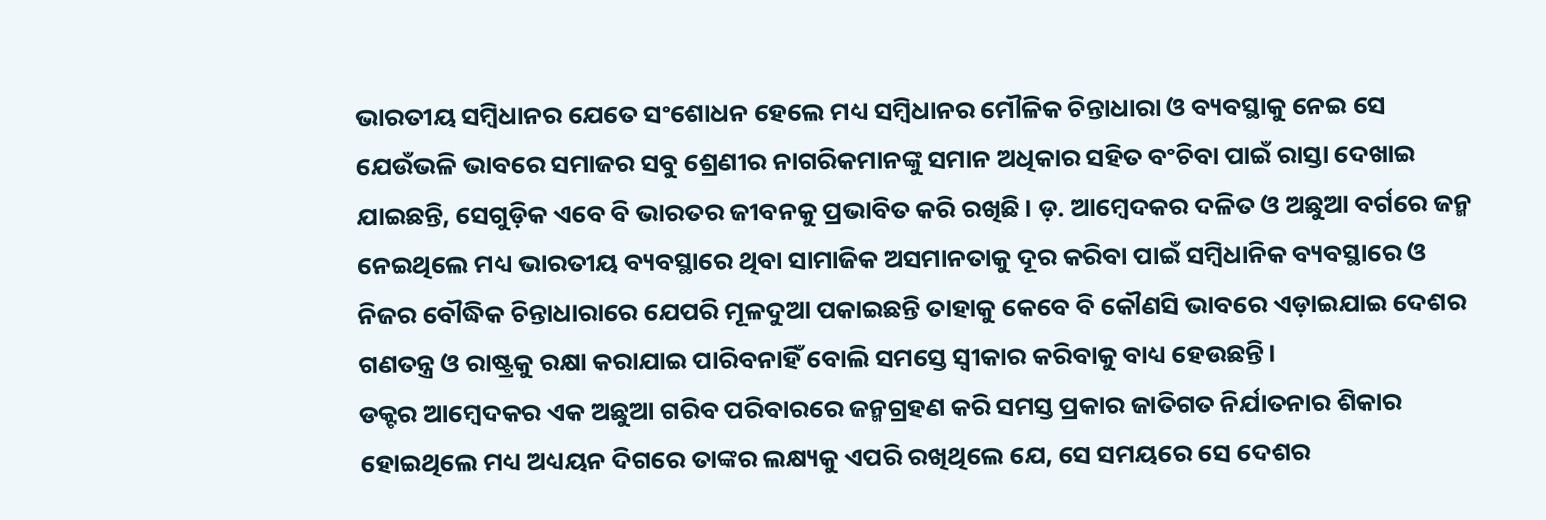ଭାରତୀୟ ସମ୍ବିଧାନର ଯେତେ ସଂଶୋଧନ ହେଲେ ମଧ୍ୟ ସମ୍ବିଧାନର ମୌଳିକ ଚିନ୍ତାଧାରା ଓ ବ୍ୟବସ୍ଥାକୁ ନେଇ ସେ ଯେଉଁଭଳି ଭାବରେ ସମାଜର ସବୁ ଶ୍ରେଣୀର ନାଗରିକମାନଙ୍କୁ ସମାନ ଅଧିକାର ସହିତ ବଂଚିବା ପାଇଁ ରାସ୍ତା ଦେଖାଇ ଯାଇଛନ୍ତି, ସେଗୁଡ଼ିକ ଏବେ ବି ଭାରତର ଜୀବନକୁ ପ୍ରଭାବିତ କରି ରଖିଛି। ଡ଼. ଆମ୍ବେଦକର ଦଳିତ ଓ ଅଛୁଆ ବର୍ଗରେ ଜନ୍ମ ନେଇଥିଲେ ମଧ୍ୟ ଭାରତୀୟ ବ୍ୟବସ୍ଥାରେ ଥିବା ସାମାଜିକ ଅସମାନତାକୁ ଦୂର କରିବା ପାଇଁ ସମ୍ବିଧାନିକ ବ୍ୟବସ୍ଥାରେ ଓ ନିଜର ବୌଦ୍ଧିକ ଚିନ୍ତାଧାରାରେ ଯେପରି ମୂଳଦୁଆ ପକାଇଛନ୍ତି ତାହାକୁ କେବେ ବି କୌଣସି ଭାବରେ ଏଡ଼ାଇଯାଇ ଦେଶର ଗଣତନ୍ତ୍ର ଓ ରାଷ୍ଟ୍ରକୁ ରକ୍ଷା କରାଯାଇ ପାରିବନାହିଁ ବୋଲି ସମସ୍ତେ ସ୍ୱୀକାର କରିବାକୁ ବାଧ୍ୟ ହେଉଛନ୍ତି।
ଡକ୍ଟର ଆମ୍ବେଦକର ଏକ ଅଛୁଆ ଗରିବ ପରିବାରରେ ଜନ୍ମଗ୍ରହଣ କରି ସମସ୍ତ ପ୍ରକାର ଜାତିଗତ ନିର୍ଯାତନାର ଶିକାର ହୋଇଥିଲେ ମଧ୍ୟ ଅଧ୍ୟୟନ ଦିଗରେ ତାଙ୍କର ଲକ୍ଷ୍ୟକୁ ଏପରି ରଖିଥିଲେ ଯେ, ସେ ସମୟରେ ସେ ଦେଶର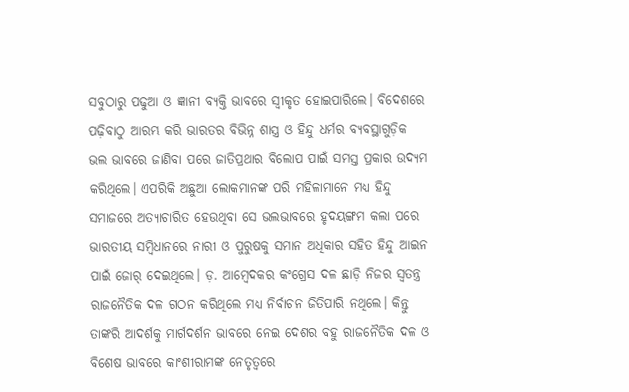ସବୁଠାରୁ ପଢୁଆ ଓ ଜ୍ଞାନୀ ବ୍ୟକ୍ତି ଭାବରେ ସ୍ୱୀକୃତ ହୋଇପାରିଲେ। ବିଦେଶରେ ପଢ଼ିବାଠୁ ଆରମ୍ଭ କରି ଭାରତର ବିଭିନ୍ନ ଶାସ୍ତ୍ର ଓ ହିନ୍ଦୁ ଧର୍ମର ବ୍ୟବସ୍ଥାଗୁଡ଼ିକ ଭଲ ଭାବରେ ଜାଣିବା ପରେ ଜାତିପ୍ରଥାର ବିଲୋପ ପାଇଁ ସମସ୍ତ ପ୍ରକାର ଉଦ୍ୟମ କରିଥିଲେ। ଏପରିକି ଅଛୁଆ ଲୋକମାନଙ୍କ ପରି ମହିଳାମାନେ ମଧ୍ୟ ହିନ୍ଦୁ ସମାଜରେ ଅତ୍ୟାଚାରିତ ହେଉଥିବା ସେ ଭଲଭାବରେ ହୃଦୟଙ୍ଗମ କଲା ପରେ ଭାରତୀୟ ସମ୍ବିଧାନରେ ନାରୀ ଓ ପୁରୁଷକୁ ସମାନ ଅଧିକାର ସହିତ ହିନ୍ଦୁ ଆଇନ ପାଇଁ ଜୋର୍ ଦେଇଥିଲେ। ଡ଼. ଆମ୍ବେଦକର କଂଗ୍ରେସ ଦଳ ଛାଡ଼ି ନିଜର ସ୍ୱତନ୍ତ୍ର ରାଜନୈତିକ ଦଳ ଗଠନ କରିଥିଲେ ମଧ୍ୟ ନିର୍ବାଚନ ଜିତିପାରି ନଥିଲେ। କିନ୍ତୁ ତାଙ୍କରି ଆଦର୍ଶକୁ ମାର୍ଗଦର୍ଶନ ଭାବରେ ନେଇ ଦେଶର ବହୁ ରାଜନୈତିକ ଦଳ ଓ ବିଶେଷ ଭାବରେ କାଂଶୀରାମଙ୍କ ନେତୃତ୍ୱରେ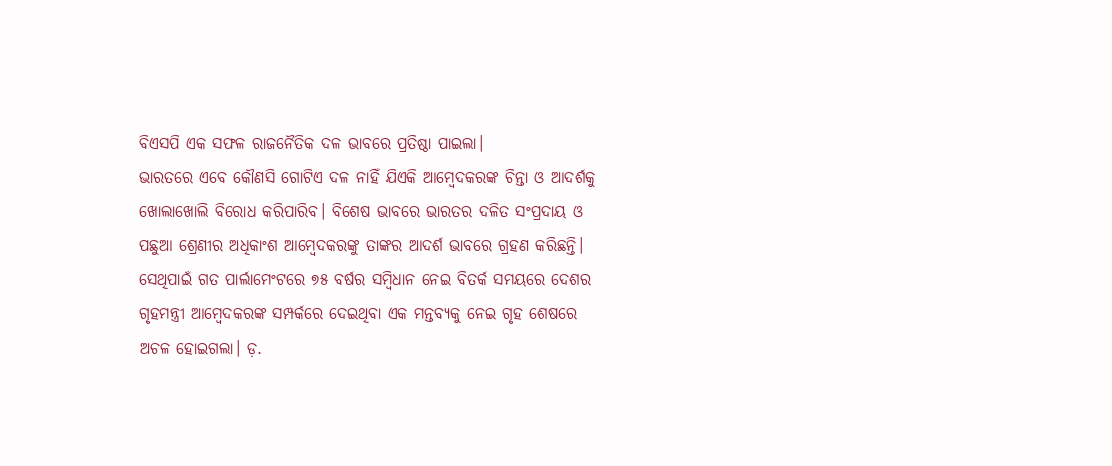ବିଏସପି ଏକ ସଫଳ ରାଜନୈତିକ ଦଳ ଭାବରେ ପ୍ରତିଷ୍ଠା ପାଇଲା।
ଭାରତରେ ଏବେ କୌଣସି ଗୋଟିଏ ଦଳ ନାହିଁ ଯିଏକି ଆମ୍ବେଦକରଙ୍କ ଚିନ୍ତା ଓ ଆଦର୍ଶକୁ ଖୋଲାଖୋଲି ବିରୋଧ କରିପାରିବ। ବିଶେଷ ଭାବରେ ଭାରତର ଦଳିତ ସଂପ୍ରଦାୟ ଓ ପଛୁଆ ଶ୍ରେଣୀର ଅଧିକାଂଶ ଆମ୍ବେଦକରଙ୍କୁ ତାଙ୍କର ଆଦର୍ଶ ଭାବରେ ଗ୍ରହଣ କରିଛନ୍ତି। ସେଥିପାଇଁ ଗତ ପାର୍ଲାମେଂଟରେ ୭୫ ବର୍ଷର ସମ୍ବିଧାନ ନେଇ ବିତର୍କ ସମୟରେ ଦେଶର ଗୃହମନ୍ତ୍ରୀ ଆମ୍ବେଦକରଙ୍କ ସମ୍ପର୍କରେ ଦେଇଥିବା ଏକ ମନ୍ତବ୍ୟକୁ ନେଇ ଗୃହ ଶେଷରେ ଅଚଳ ହୋଇଗଲା। ଡ଼.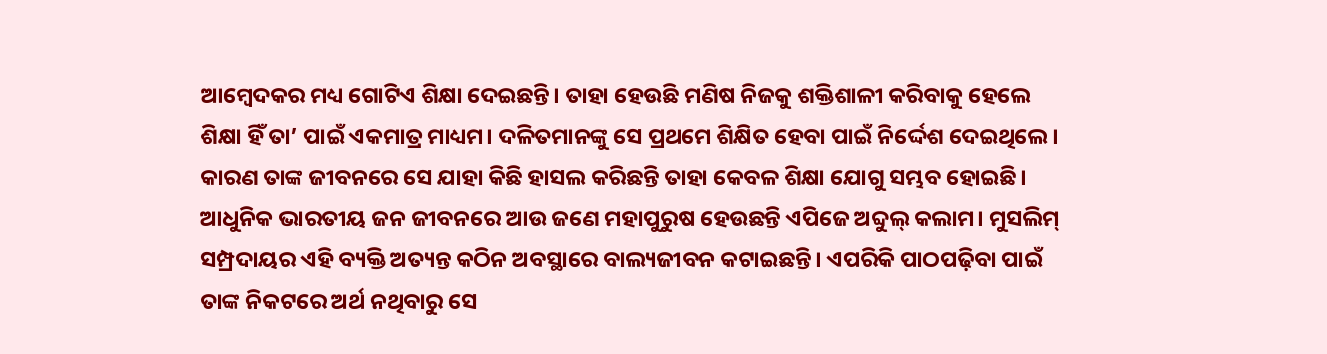ଆମ୍ବେଦକର ମଧ୍ୟ ଗୋଟିଏ ଶିକ୍ଷା ଦେଇଛନ୍ତି। ତାହା ହେଉଛି ମଣିଷ ନିଜକୁ ଶକ୍ତିଶାଳୀ କରିବାକୁ ହେଲେ ଶିକ୍ଷା ହିଁ ତା’ ପାଇଁ ଏକମାତ୍ର ମାଧ୍ୟମ। ଦଳିତମାନଙ୍କୁ ସେ ପ୍ରଥମେ ଶିକ୍ଷିତ ହେବା ପାଇଁ ନିର୍ଦ୍ଦେଶ ଦେଇଥିଲେ। କାରଣ ତାଙ୍କ ଜୀବନରେ ସେ ଯାହା କିଛି ହାସଲ କରିଛନ୍ତି ତାହା କେବଳ ଶିକ୍ଷା ଯୋଗୁ ସମ୍ଭବ ହୋଇଛି।
ଆଧୁନିକ ଭାରତୀୟ ଜନ ଜୀବନରେ ଆଉ ଜଣେ ମହାପୁରୁଷ ହେଉଛନ୍ତି ଏପିଜେ ଅବ୍ଦୁଲ୍ କଲାମ। ମୁସଲିମ୍ ସମ୍ପ୍ରଦାୟର ଏହି ବ୍ୟକ୍ତି ଅତ୍ୟନ୍ତ କଠିନ ଅବସ୍ଥାରେ ବାଲ୍ୟଜୀବନ କଟାଇଛନ୍ତି। ଏପରିକି ପାଠପଢ଼ିବା ପାଇଁ ତାଙ୍କ ନିକଟରେ ଅର୍ଥ ନଥିବାରୁ ସେ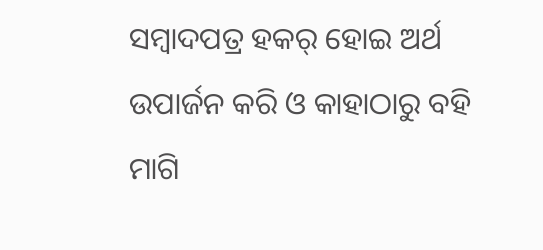ସମ୍ବାଦପତ୍ର ହକର୍ ହୋଇ ଅର୍ଥ ଉପାର୍ଜନ କରି ଓ କାହାଠାରୁ ବହି ମାଗି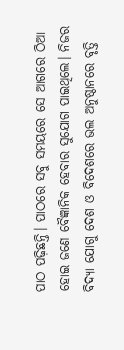ପାଠ ପଢ଼ିଛନ୍ତି। ପାଠରେ ସବୁ ସମୟରେ ସେ ଆଗରେ ଠିଆ ହୋଇ ଜଣେ ବୈଜ୍ଞାନିକ ହେବାର ସୁଯୋଗ ପାଇଥିଲେ। ନିଜର ବିଦ୍ୟା ଯୋଗୁ ଦେଶ ଓ ବିଦେଶରେ ଭଲ ଅନୁଷ୍ଠାନରେ ବୃତ୍ତି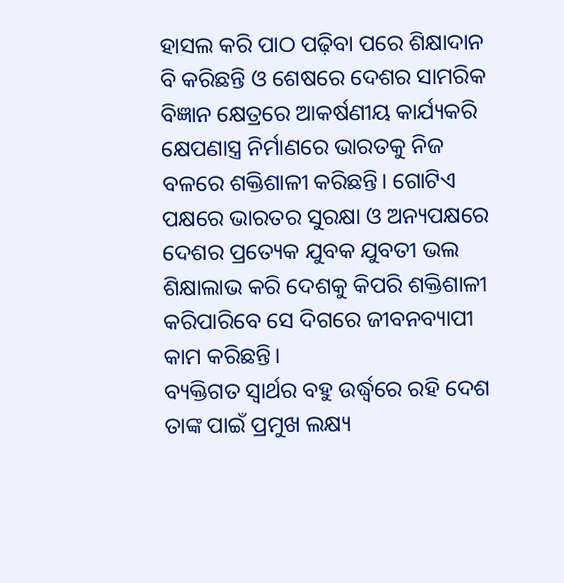ହାସଲ କରି ପାଠ ପଢ଼ିବା ପରେ ଶିକ୍ଷାଦାନ ବି କରିଛନ୍ତି ଓ ଶେଷରେ ଦେଶର ସାମରିକ ବିଜ୍ଞାନ କ୍ଷେତ୍ରରେ ଆକର୍ଷଣୀୟ କାର୍ଯ୍ୟକରି କ୍ଷେପଣାସ୍ତ୍ର ନିର୍ମାଣରେ ଭାରତକୁ ନିଜ ବଳରେ ଶକ୍ତିଶାଳୀ କରିଛନ୍ତି। ଗୋଟିଏ ପକ୍ଷରେ ଭାରତର ସୁରକ୍ଷା ଓ ଅନ୍ୟପକ୍ଷରେ ଦେଶର ପ୍ରତ୍ୟେକ ଯୁବକ ଯୁବତୀ ଭଲ ଶିକ୍ଷାଲାଭ କରି ଦେଶକୁ କିପରି ଶକ୍ତିଶାଳୀ କରିପାରିବେ ସେ ଦିଗରେ ଜୀବନବ୍ୟାପୀ କାମ କରିଛନ୍ତି।
ବ୍ୟକ୍ତିଗତ ସ୍ୱାର୍ଥର ବହୁ ଉର୍ଦ୍ଧ୍ୱରେ ରହି ଦେଶ ତାଙ୍କ ପାଇଁ ପ୍ରମୁଖ ଲକ୍ଷ୍ୟ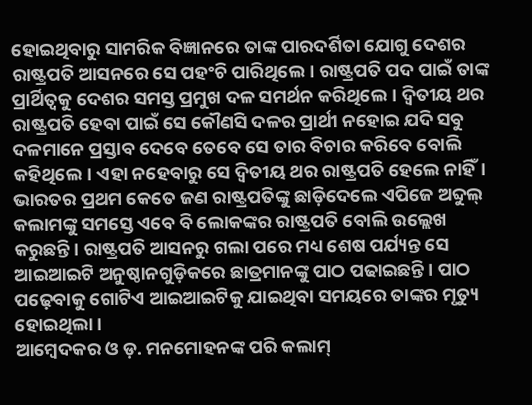ହୋଇଥିବାରୁ ସାମରିକ ବିଜ୍ଞାନରେ ତାଙ୍କ ପାରଦର୍ଶିତା ଯୋଗୁ ଦେଶର ରାଷ୍ଟ୍ରପତି ଆସନରେ ସେ ପହଂଚି ପାରିଥିଲେ। ରାଷ୍ଟ୍ରପତି ପଦ ପାଇଁ ତାଙ୍କ ପ୍ରାର୍ଥିତ୍ୱକୁ ଦେଶର ସମସ୍ତ ପ୍ରମୁଖ ଦଳ ସମର୍ଥନ କରିଥିଲେ। ଦ୍ୱିତୀୟ ଥର ରାଷ୍ଟ୍ରପତି ହେବା ପାଇଁ ସେ କୌଣସି ଦଳର ପ୍ରାର୍ଥୀ ନହୋଇ ଯଦି ସବୁ ଦଳମାନେ ପ୍ରସ୍ତାବ ଦେବେ ତେବେ ସେ ତାର ବିଚାର କରିବେ ବୋଲି କହିଥିଲେ। ଏହା ନହେବାରୁ ସେ ଦ୍ୱିତୀୟ ଥର ରାଷ୍ଟ୍ରପତି ହେଲେ ନାହିଁ। ଭାରତର ପ୍ରଥମ କେତେ ଜଣ ରାଷ୍ଟ୍ରପତିଙ୍କୁ ଛାଡ଼ିଦେଲେ ଏପିଜେ ଅବ୍ଦୁଲ୍ କଲାମଙ୍କୁ ସମସ୍ତେ ଏବେ ବି ଲୋକଙ୍କର ରାଷ୍ଟ୍ରପତି ବୋଲି ଉଲ୍ଲେଖ କରୁଛନ୍ତି। ରାଷ୍ଟ୍ରପତି ଆସନରୁ ଗଲା ପରେ ମଧ୍ୟ ଶେଷ ପର୍ଯ୍ୟନ୍ତ ସେ ଆଇଆଇଟି ଅନୁଷ୍ଠାନଗୁଡ଼ିକରେ ଛାତ୍ରମାନଙ୍କୁ ପାଠ ପଢାଇଛନ୍ତି। ପାଠ ପଢ଼େବାକୁ ଗୋଟିଏ ଆଇଆଇଟିକୁ ଯାଇଥିବା ସମୟରେ ତାଙ୍କର ମୃତ୍ୟୁ ହୋଇଥିଲା।
ଆମ୍ବେଦକର ଓ ଡ଼. ମନମୋହନଙ୍କ ପରି କଲାମ୍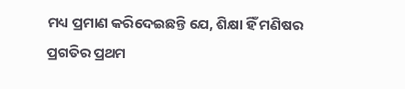ମଧ୍ୟ ପ୍ରମାଣ କରିଦେଇଛନ୍ତି ଯେ, ଶିକ୍ଷା ହିଁ ମଣିଷର ପ୍ରଗତିର ପ୍ରଥମ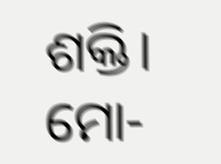ଶକ୍ତି।
ମୋ-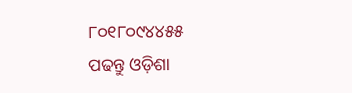୮୦୧୮୦୯୪୪୫୫
ପଢନ୍ତୁ ଓଡ଼ିଶା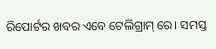ରିପୋର୍ଟର ଖବର ଏବେ ଟେଲିଗ୍ରାମ୍ ରେ। ସମସ୍ତ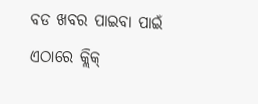ବଡ ଖବର ପାଇବା ପାଇଁ ଏଠାରେ କ୍ଲିକ୍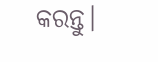କରନ୍ତୁ।